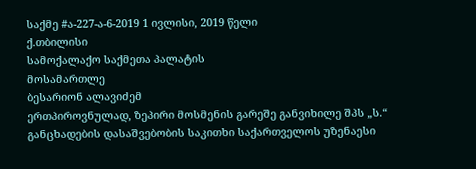საქმე #ა-227-ა-6-2019 1 ივლისი, 2019 წელი
ქ.თბილისი
სამოქალაქო საქმეთა პალატის
მოსამართლე
ბესარიონ ალავიძემ
ერთპიროვნულად, ზეპირი მოსმენის გარეშე განვიხილე შპს „ს.“ განცხადების დასაშვებობის საკითხი საქართველოს უზენაესი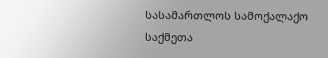სასამართლოს სამოქალაქო საქმეთა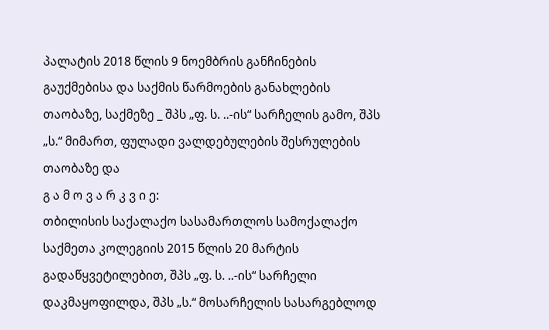პალატის 2018 წლის 9 ნოემბრის განჩინების გაუქმებისა და საქმის წარმოების განახლების თაობაზე, საქმეზე _ შპს „ფ. ს. ..-ის“ სარჩელის გამო, შპს „ს.“ მიმართ, ფულადი ვალდებულების შესრულების თაობაზე და
გ ა მ ო ვ ა რ კ ვ ი ე:
თბილისის საქალაქო სასამართლოს სამოქალაქო საქმეთა კოლეგიის 2015 წლის 20 მარტის გადაწყვეტილებით, შპს „ფ. ს. ..-ის“ სარჩელი დაკმაყოფილდა, შპს „ს.“ მოსარჩელის სასარგებლოდ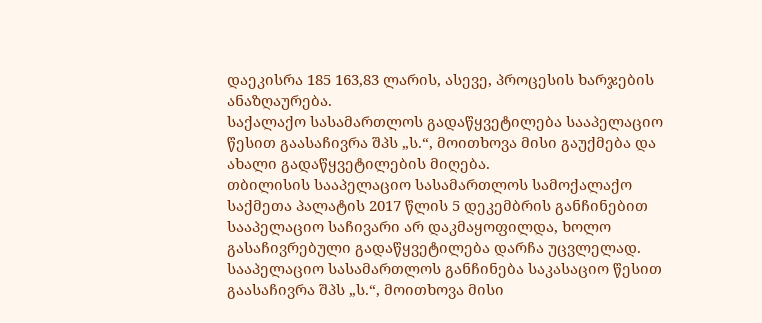დაეკისრა 185 163,83 ლარის, ასევე, პროცესის ხარჯების ანაზღაურება.
საქალაქო სასამართლოს გადაწყვეტილება სააპელაციო წესით გაასაჩივრა შპს „ს.“, მოითხოვა მისი გაუქმება და ახალი გადაწყვეტილების მიღება.
თბილისის სააპელაციო სასამართლოს სამოქალაქო საქმეთა პალატის 2017 წლის 5 დეკემბრის განჩინებით სააპელაციო საჩივარი არ დაკმაყოფილდა, ხოლო გასაჩივრებული გადაწყვეტილება დარჩა უცვლელად.
სააპელაციო სასამართლოს განჩინება საკასაციო წესით გაასაჩივრა შპს „ს.“, მოითხოვა მისი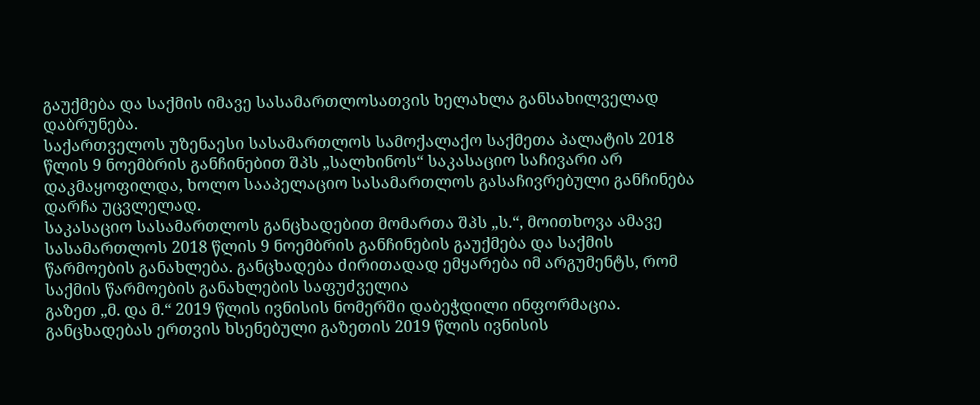გაუქმება და საქმის იმავე სასამართლოსათვის ხელახლა განსახილველად დაბრუნება.
საქართველოს უზენაესი სასამართლოს სამოქალაქო საქმეთა პალატის 2018 წლის 9 ნოემბრის განჩინებით შპს „სალხინოს“ საკასაციო საჩივარი არ დაკმაყოფილდა, ხოლო სააპელაციო სასამართლოს გასაჩივრებული განჩინება დარჩა უცვლელად.
საკასაციო სასამართლოს განცხადებით მომართა შპს „ს.“, მოითხოვა ამავე სასამართლოს 2018 წლის 9 ნოემბრის განჩინების გაუქმება და საქმის წარმოების განახლება. განცხადება ძირითადად ემყარება იმ არგუმენტს, რომ საქმის წარმოების განახლების საფუძველია
გაზეთ „მ. და მ.“ 2019 წლის ივნისის ნომერში დაბეჭდილი ინფორმაცია. განცხადებას ერთვის ხსენებული გაზეთის 2019 წლის ივნისის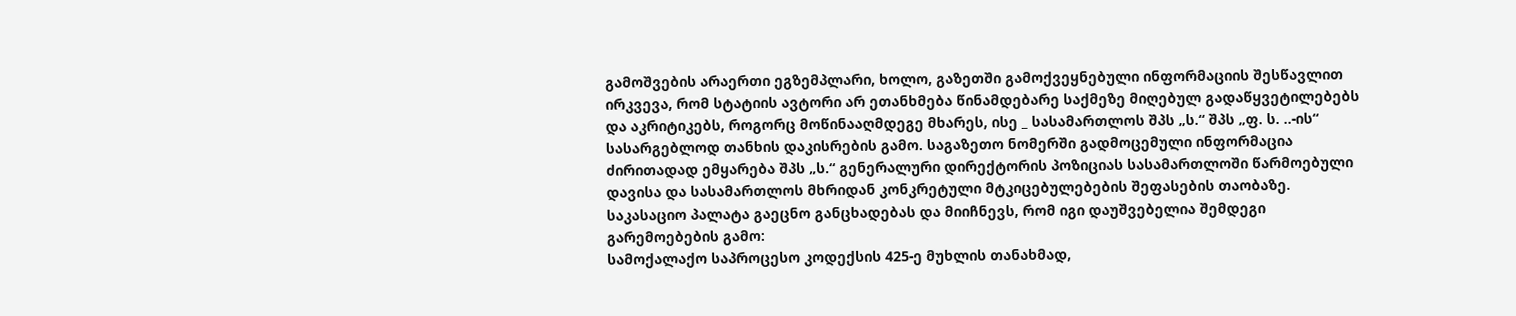გამოშვების არაერთი ეგზემპლარი, ხოლო, გაზეთში გამოქვეყნებული ინფორმაციის შესწავლით ირკვევა, რომ სტატიის ავტორი არ ეთანხმება წინამდებარე საქმეზე მიღებულ გადაწყვეტილებებს და აკრიტიკებს, როგორც მოწინააღმდეგე მხარეს, ისე _ სასამართლოს შპს „ს.“ შპს „ფ. ს. ..-ის“ სასარგებლოდ თანხის დაკისრების გამო. საგაზეთო ნომერში გადმოცემული ინფორმაცია ძირითადად ემყარება შპს „ს.“ გენერალური დირექტორის პოზიციას სასამართლოში წარმოებული დავისა და სასამართლოს მხრიდან კონკრეტული მტკიცებულებების შეფასების თაობაზე.
საკასაციო პალატა გაეცნო განცხადებას და მიიჩნევს, რომ იგი დაუშვებელია შემდეგი გარემოებების გამო:
სამოქალაქო საპროცესო კოდექსის 425-ე მუხლის თანახმად,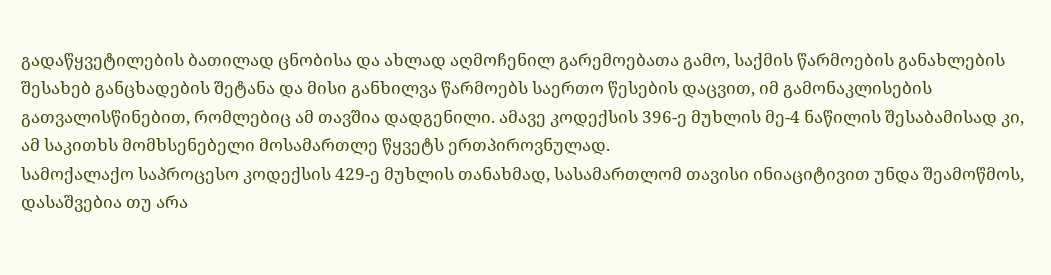გადაწყვეტილების ბათილად ცნობისა და ახლად აღმოჩენილ გარემოებათა გამო, საქმის წარმოების განახლების შესახებ განცხადების შეტანა და მისი განხილვა წარმოებს საერთო წესების დაცვით, იმ გამონაკლისების გათვალისწინებით, რომლებიც ამ თავშია დადგენილი. ამავე კოდექსის 396-ე მუხლის მე-4 ნაწილის შესაბამისად კი, ამ საკითხს მომხსენებელი მოსამართლე წყვეტს ერთპიროვნულად.
სამოქალაქო საპროცესო კოდექსის 429-ე მუხლის თანახმად, სასამართლომ თავისი ინიაციტივით უნდა შეამოწმოს, დასაშვებია თუ არა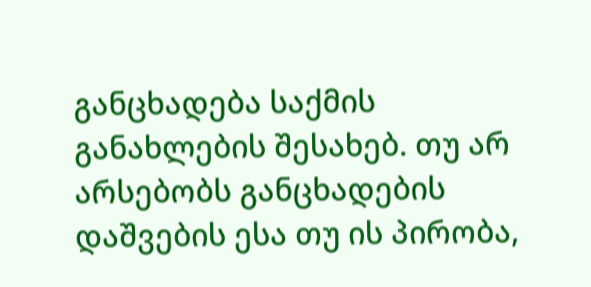განცხადება საქმის განახლების შესახებ. თუ არ არსებობს განცხადების დაშვების ესა თუ ის პირობა,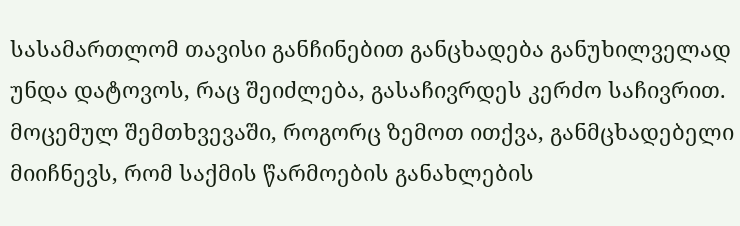სასამართლომ თავისი განჩინებით განცხადება განუხილველად უნდა დატოვოს, რაც შეიძლება, გასაჩივრდეს კერძო საჩივრით.
მოცემულ შემთხვევაში, როგორც ზემოთ ითქვა, განმცხადებელი მიიჩნევს, რომ საქმის წარმოების განახლების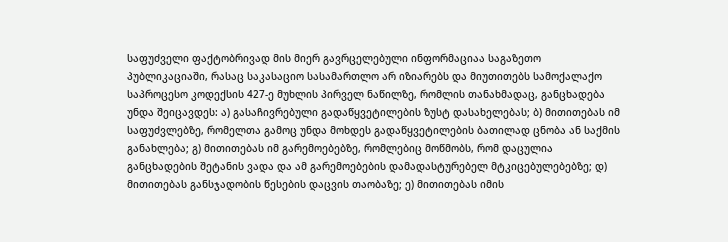საფუძველი ფაქტობრივად მის მიერ გავრცელებული ინფორმაციაა საგაზეთო პუბლიკაციაში, რასაც საკასაციო სასამართლო არ იზიარებს და მიუთითებს სამოქალაქო საპროცესო კოდექსის 427-ე მუხლის პირველ ნაწილზე, რომლის თანახმადაც, განცხადება უნდა შეიცავდეს: ა) გასაჩივრებული გადაწყვეტილების ზუსტ დასახელებას; ბ) მითითებას იმ საფუძვლებზე, რომელთა გამოც უნდა მოხდეს გადაწყვეტილების ბათილად ცნობა ან საქმის განახლება; გ) მითითებას იმ გარემოებებზე, რომლებიც მოწმობს, რომ დაცულია განცხადების შეტანის ვადა და ამ გარემოებების დამადასტურებელ მტკიცებულებებზე; დ) მითითებას განსჯადობის წესების დაცვის თაობაზე; ე) მითითებას იმის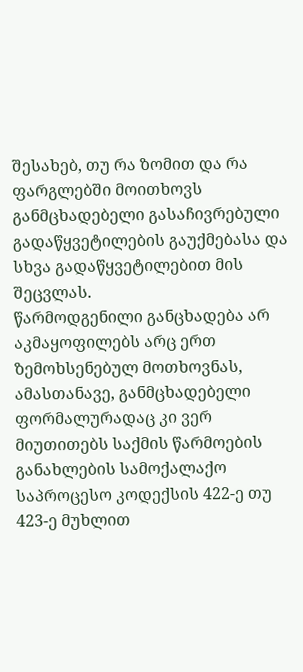შესახებ, თუ რა ზომით და რა ფარგლებში მოითხოვს განმცხადებელი გასაჩივრებული გადაწყვეტილების გაუქმებასა და სხვა გადაწყვეტილებით მის შეცვლას.
წარმოდგენილი განცხადება არ აკმაყოფილებს არც ერთ ზემოხსენებულ მოთხოვნას, ამასთანავე, განმცხადებელი ფორმალურადაც კი ვერ მიუთითებს საქმის წარმოების განახლების სამოქალაქო საპროცესო კოდექსის 422-ე თუ 423-ე მუხლით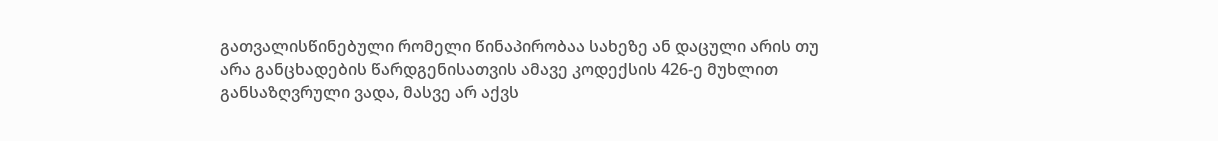გათვალისწინებული რომელი წინაპირობაა სახეზე ან დაცული არის თუ არა განცხადების წარდგენისათვის ამავე კოდექსის 426-ე მუხლით განსაზღვრული ვადა, მასვე არ აქვს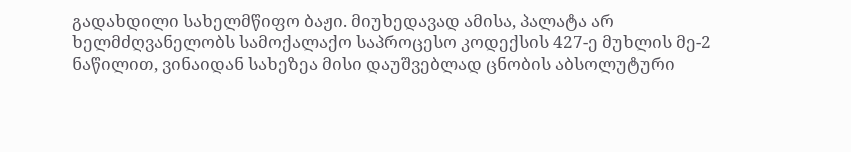გადახდილი სახელმწიფო ბაჟი. მიუხედავად ამისა, პალატა არ ხელმძღვანელობს სამოქალაქო საპროცესო კოდექსის 427-ე მუხლის მე-2 ნაწილით, ვინაიდან სახეზეა მისი დაუშვებლად ცნობის აბსოლუტური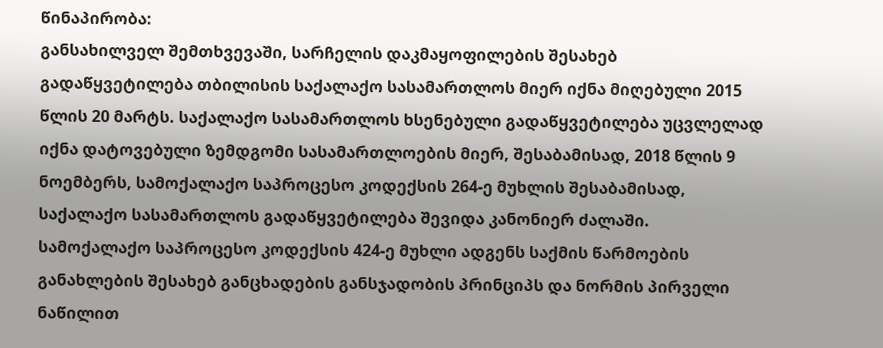წინაპირობა:
განსახილველ შემთხვევაში, სარჩელის დაკმაყოფილების შესახებ გადაწყვეტილება თბილისის საქალაქო სასამართლოს მიერ იქნა მიღებული 2015 წლის 20 მარტს. საქალაქო სასამართლოს ხსენებული გადაწყვეტილება უცვლელად იქნა დატოვებული ზემდგომი სასამართლოების მიერ, შესაბამისად, 2018 წლის 9 ნოემბერს, სამოქალაქო საპროცესო კოდექსის 264-ე მუხლის შესაბამისად, საქალაქო სასამართლოს გადაწყვეტილება შევიდა კანონიერ ძალაში.
სამოქალაქო საპროცესო კოდექსის 424-ე მუხლი ადგენს საქმის წარმოების განახლების შესახებ განცხადების განსჯადობის პრინციპს და ნორმის პირველი ნაწილით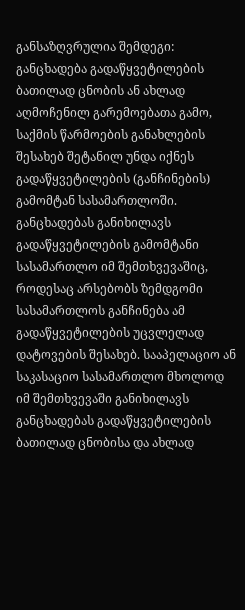განსაზღვრულია შემდეგი: განცხადება გადაწყვეტილების ბათილად ცნობის ან ახლად აღმოჩენილ გარემოებათა გამო, საქმის წარმოების განახლების შესახებ შეტანილ უნდა იქნეს გადაწყვეტილების (განჩინების) გამომტან სასამართლოში. განცხადებას განიხილავს გადაწყვეტილების გამომტანი სასამართლო იმ შემთხვევაშიც, როდესაც არსებობს ზემდგომი სასამართლოს განჩინება ამ გადაწყვეტილების უცვლელად დატოვების შესახებ. სააპელაციო ან საკასაციო სასამართლო მხოლოდ იმ შემთხვევაში განიხილავს განცხადებას გადაწყვეტილების ბათილად ცნობისა და ახლად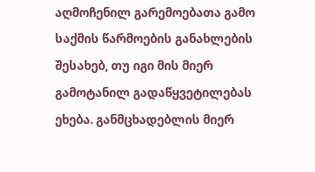აღმოჩენილ გარემოებათა გამო საქმის წარმოების განახლების შესახებ, თუ იგი მის მიერ გამოტანილ გადაწყვეტილებას ეხება. განმცხადებლის მიერ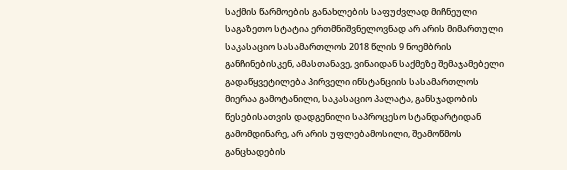საქმის წარმოების განახლების საფუძვლად მიჩნეული საგაზეთო სტატია ერთმნიშვნელოვნად არ არის მიმართული საკასაციო სასამართლოს 2018 წლის 9 ნოემბრის განჩინებისკენ, ამასთანავე, ვინაიდან საქმეზე შემაჯამებელი გადაწყვეტილება პირველი ინსტანციის სასამართლოს მიერაა გამოტანილი, საკასაციო პალატა, განსჯადობის წესებისათვის დადგენილი საპროცესო სტანდარტიდან გამომდინარე, არ არის უფლებამოსილი, შეამოწმოს განცხადების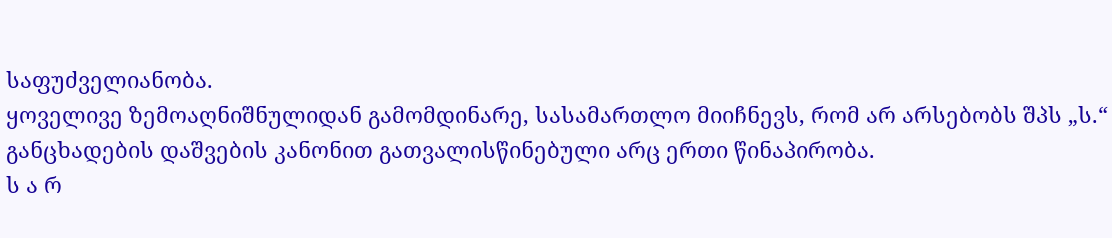საფუძველიანობა.
ყოველივე ზემოაღნიშნულიდან გამომდინარე, სასამართლო მიიჩნევს, რომ არ არსებობს შპს „ს.“ განცხადების დაშვების კანონით გათვალისწინებული არც ერთი წინაპირობა.
ს ა რ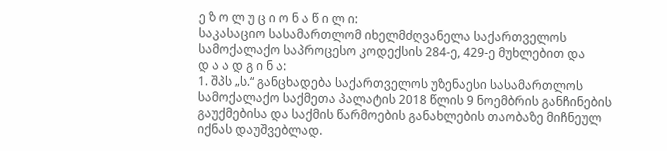ე ზ ო ლ უ ც ი ო ნ ა წ ი ლ ი:
საკასაციო სასამართლომ იხელმძღვანელა საქართველოს სამოქალაქო საპროცესო კოდექსის 284-ე, 429-ე მუხლებით და
დ ა ა დ გ ი ნ ა:
1. შპს „ს.“ განცხადება საქართველოს უზენაესი სასამართლოს სამოქალაქო საქმეთა პალატის 2018 წლის 9 ნოემბრის განჩინების გაუქმებისა და საქმის წარმოების განახლების თაობაზე მიჩნეულ იქნას დაუშვებლად.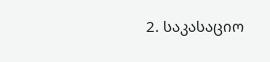2. საკასაციო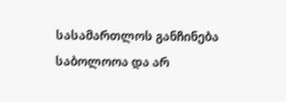სასამართლოს განჩინება საბოლოოა და არ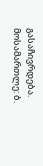გასაჩივრდება.
მოსამართლე: ბ.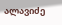ალავიძე